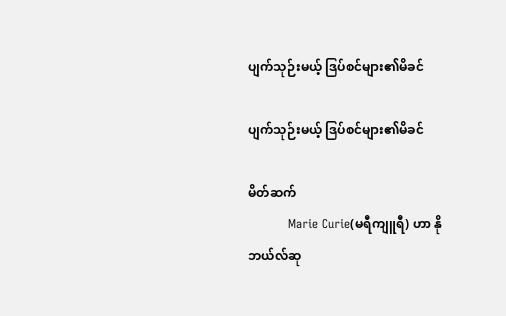ပျက်သုဉ်းမယ့် ဒြပ်စင်များ၏မိခင်

ပျက်သုဉ်းမယ့် ဒြပ်စင်များ၏မိခင်

မိတ်ဆက်
          Marie Curie(မရီကျူရီ) ဟာ နိုဘယ်လ်ဆု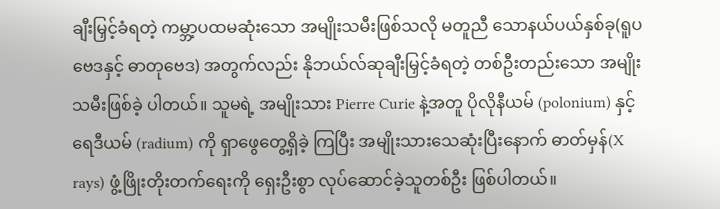ချီးမြှင့်ခံရတဲ့ ကမ္ဘာ့ပထမဆုံးသော အမျိုးသမီးဖြစ်သလို မတူညီ သောနယ်ပယ်နှစ်ခု(ရူပဗေဒနှင့် ဓာတုဗေဒ) အတွက်လည်း နိုဘယ်လ်ဆုချီးမြှင့်ခံရတဲ့ တစ်ဦးတည်းသော အမျိုးသမီးဖြစ်ခဲ့ ပါတယ်။ သူမရဲ့ အမျိုးသား Pierre Curie နဲ့အတူ ပိုလိုနီယမ် (polonium) နှင့် ရေဒီယမ် (radium) ကို ရှာဖွေတွေ့ရှိခဲ့ ကြပြီး အမျိုးသားသေဆုံးပြီးနောက် ဓာတ်မှန်(X rays) ဖွံ့ဖြိုးတိုးတက်ရေးကို ရှေးဦးစွာ လုပ်ဆောင်ခဲ့သူတစ်ဦး ဖြစ်ပါတယ်။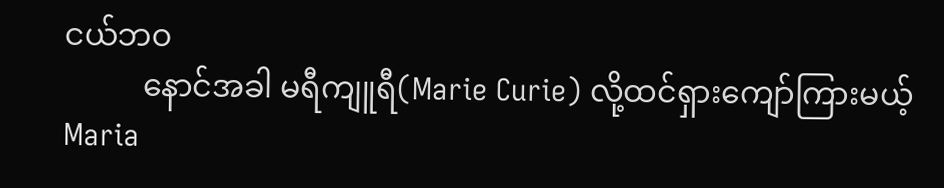ငယ်ဘဝ
          နောင်အခါ မရီကျူရီ(Marie Curie) လို့ထင်ရှားကျော်ကြားမယ့် Maria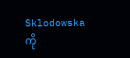Sklodowska ကို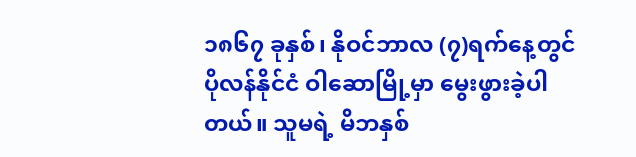၁၈၆၇ ခုနှစ်၊ နိုဝင်ဘာလ (၇)ရက်နေ့တွင် ပိုလန်နိုင်ငံ ဝါဆောမြို့မှာ မွေးဖွားခဲ့ပါတယ်။ သူမရဲ့ မိဘနှစ်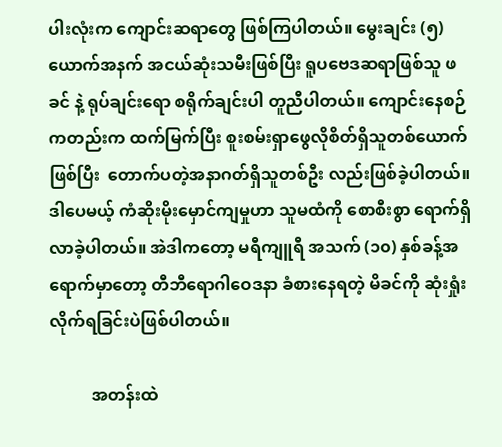ပါးလုံးက ကျောင်းဆရာတွေ ဖြစ်ကြပါတယ်။ မွေးချင်း (၅)ယောက်အနက် အငယ်ဆုံးသမီးဖြစ်ပြီး ရူပဗေဒဆရာဖြစ်သူ ဖခင် နဲ့ ရုပ်ချင်းရော စရိုက်ချင်းပါ တူညီပါတယ်။ ကျောင်းနေစဉ်ကတည်းက ထက်မြက်ပြီး စူးစမ်းရှာဖွေလိုစိတ်ရှိသူတစ်ယောက်ဖြစ်ပြီး  တောက်ပတဲ့အနာဂတ်ရှိသူတစ်ဦး လည်းဖြစ်ခဲ့ပါတယ်။ ဒါပေမယ့် ကံဆိုးမိုးမှောင်ကျမှုဟာ သူမထံကို စောစီးစွာ ရောက်ရှိလာခဲ့ပါတယ်။ အဲဒါကတော့ မရီကျူရီ အသက် (၁၀) နှစ်ခန့်အရောက်မှာတော့ တီဘီရောဂါဝေဒနာ ခံစားနေရတဲ့ မိခင်ကို ဆုံးရှုံးလိုက်ရခြင်းပဲဖြစ်ပါတယ်။

          အတန်းထဲ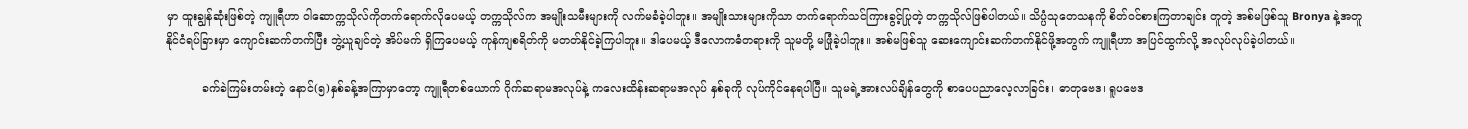မှာ ထူးချွန်ဆုံးဖြစ်တဲ့ ကျူရီဟာ ဝါဆောက္ကသိုလ်ကိုတက်ရောက်လိုပေမယ့် တက္ကသိုလ်က အမျိုးသမီးများကို လက်မခံခဲ့ပါဘူး။ အမျိုးသားများကိုသာ တက်ရောက်သင်ကြားခွင့်ပြုတဲ့ တက္ကသိုလ်ဖြစ်ပါတယ်။ သိပ္ပံသုတေသနကို စိတ်ဝင်စားကြတာချင်း တူတဲ့ အစ်မဖြစ်သူ Bronya နဲ့အတူ နိုင်ငံရပ်ခြားမှာ ကျောင်းဆက်တက်ပြီး ဘွဲ့ယူချင်တဲ့ အိပ်မက် ရှိကြပေမယ့် ကုန်ကျစရိတ်ကို မတတ်နိုင်ခဲ့ကြပါဘူး။ ဒါပေမယ့် ဒီလောကဓံတရားကို သူမတို့ မဖြုံခဲ့ပါဘူး။ အစ်မဖြစ်သူ ဆေးကျောင်းဆက်တက်နိုင်ဖို့အတွက် ကျူရီဟာ အပြင်ထွက်လို့ အလုပ်လုပ်ခဲ့ပါတယ်။

          ခက်ခဲကြမ်းတမ်းတဲ့ နောင်(၅)နှစ်ခန့်အကြာမှာတော့ ကျူရီတစ်ယောက် ဂိုက်ဆရာမအလုပ်နဲ့ ကလေးထိန်းဆရာမအလုပ် နှစ်ခုကို လုပ်ကိုင်နေရပါပြီ။ သူမရဲ့အားလပ်ချိန်တွေကို စာပေပညာလေ့လာခြင်း၊ ဓာတုဗေဒ၊ ရူပဗေဒ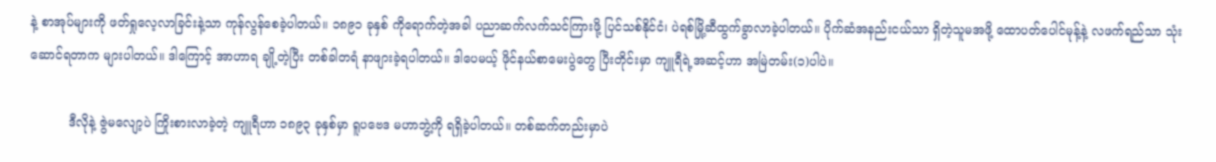နဲ့ စာအုပ်များကို ဖတ်ရှုလေ့လာခြင်းနဲ့သာ ကုန်လွန်စေခဲ့ပါတယ်။ ၁၈၉၁ ခုနှစ် ကိုရောက်တဲ့အခါ ပညာဆက်လက်သင်ကြားဖို့ ပြင်သစ်နိုင်ငံ၊ ပဲရစ်မြို့ဆီထွက်ခွာလာခဲ့ပါတယ်။ ပိုက်ဆံအနည်းငယ်သာ ရှိတဲ့သူမအဖို့ ထောပတ်ပေါင်မုန့်နဲ့ လဖက်ရည်သာ သုံး ဆောင်ရတာက များပါတယ်။ ဒါကြောင့် အာဟာရ ချို့တဲ့ပြီး တစ်ခါတရံ နာဖျားခဲ့ရပါတယ်။ ဒါပေမယ့် ဖိုင်နယ်စာမေးပွဲတွေ ပြီးတိုင်းမှာ ကျူရီရဲ့အဆင့်ဟာ အမြဲတမ်း(၁)ပါပဲ။

          ဒီလိုနဲ့ ဇွဲမလျော့ပဲ ကြိုးစားလာခဲ့တဲ့ ကျူရီဟာ ၁၈၉၃ ခုနှစ်မှာ ရူပဗေဒ မဟာဘွဲ့ကို ရရှိခဲ့ပါတယ်။ တစ်ဆက်တည်းမှာပဲ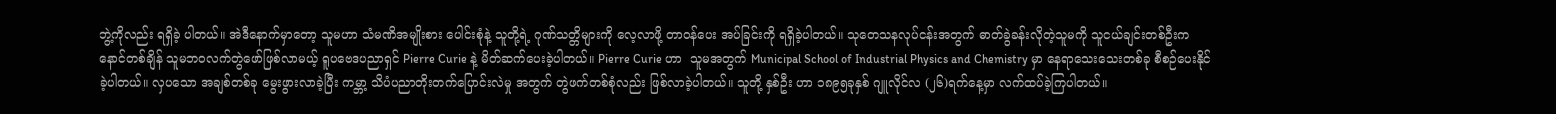ဘွဲ့ကိုလည်း ရရှိခဲ့ ပါတယ်။ အဲဒီနောက်မှာတော့ သူမဟာ သံမဏိအမျိုးစား ပေါင်းစုံနဲ့ သူတို့ရဲ့ ဂုဏ်သတ္တိများကို လေ့လာဖို့ တာဝန်ပေး အပ်ခြင်းကို ရရှိခဲ့ပါတယ်။ သုတေသနလုပ်ငန်းအတွက် ဓာတ်ခွဲခန်းလိုတဲ့သူမကို သူငယ်ချင်းတစ်ဦးက နောင်တစ်ချိန် သူမဘဝလက်တွဲဖော်ဖြစ်လာမယ့် ရူပဗေဒပညာရှင် Pierre Curie နဲ့ မိတ်ဆက်ပေးခဲ့ပါတယ်။ Pierre Curie ဟာ  သူမအတွက် Municipal School of Industrial Physics and Chemistry မှာ နေရာသေးသေးတစ်ခု စီစဉ်ပေးနိုင်ခဲ့ပါတယ်။ လှပသော အချစ်တစ်ခု မွေးဖွားလာခဲ့ပြီး ကမ္ဘာ့ သိပံပညာတိုးတက်ပြောင်းလဲမှု အတွက် တွဲဖက်တစ်စုံလည်း ဖြစ်လာခဲ့ပါတယ်။ သူတို့ နှစ်ဦး ဟာ ၁၈၉၅ခုနှစ် ဂျူလိုင်လ (၂၆)ရက်နေ့မှာ လက်ထပ်ခဲ့ကြပါတယ်။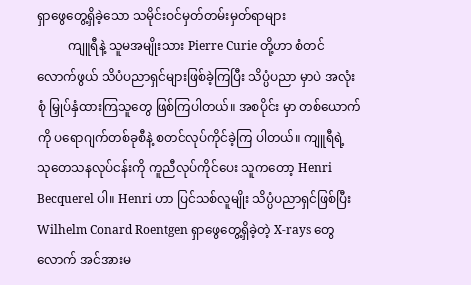ရှာဖွေတွေ့ရှိခဲ့သော သမိုင်းဝင်မှတ်တမ်းမှတ်ရာများ
          ကျူရီနဲ့ သူမအမျိုးသား Pierre Curie တို့ဟာ စံတင်လောက်ဖွယ် သိပံပညာရှင်များဖြစ်ခဲ့ကြပြီး သိပ္ပံပညာ မှာပဲ အလုံးစုံ မြှုပ်နှံထားကြသူတွေ ဖြစ်ကြပါတယ်။ အစပိုင်း မှာ တစ်ယောက်ကို ပရောဂျက်တစ်ခုစီနဲ့ စတင်လုပ်ကိုင်ခဲ့ကြ ပါတယ်။ ကျူရီရဲ့ သုတေသနလုပ်ငန်းကို ကူညီလုပ်ကိုင်ပေး သူကတော့ Henri Becquerel ပါ။ Henri ဟာ ပြင်သစ်လူမျိုး သိပ္ပံပညာရှင်ဖြစ်ပြီး Wilhelm Conard Roentgen ရှာဖွေတွေ့ရှိခဲ့တဲ့ X-rays တွေလောက် အင်အားမ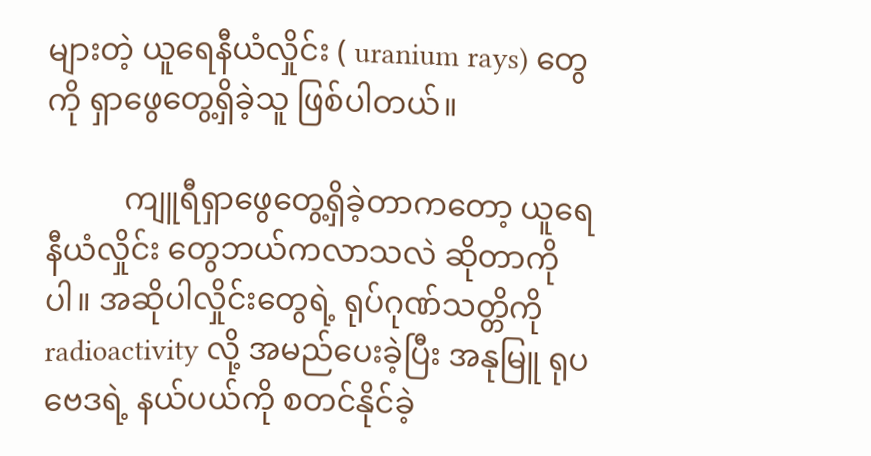များတဲ့ ယူရေနီယံလှိုင်း ( uranium rays) တွေကို ရှာဖွေတွေ့ရှိခဲ့သူ ဖြစ်ပါတယ်။

          ကျူရီရှာဖွေတွေ့ရှိခဲ့တာကတော့ ယူရေနီယံလှိုင်း တွေဘယ်ကလာသလဲ ဆိုတာကိုပါ။ အဆိုပါလှိုင်းတွေရဲ့ ရုပ်ဂုဏ်သတ္တိကို radioactivity လို့ အမည်ပေးခဲ့ပြီး အနုမြူ ရုပဗေဒရဲ့ နယ်ပယ်ကို စတင်နိုင်ခဲ့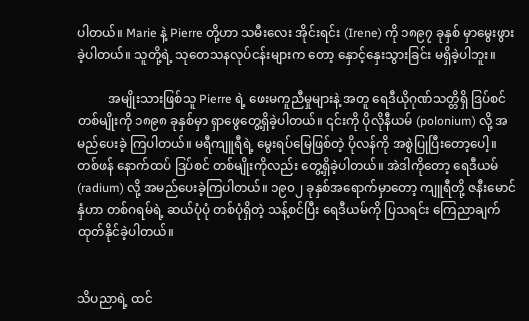ပါတယ်။ Marie နဲ့ Pierre တို့ဟာ သမီးလေး အိုင်းရင်း (Irene) ကို ၁၈၉၇ ခုနှစ် မှာမွေးဖွားခဲ့ပါတယ်။ သူတို့ရဲ့ သုတေသနလုပ်ငန်းများက တော့ နှောင့်နှေးသွားခြင်း မရှိခဲ့ပါဘူး။

          အမျိုးသားဖြစ်သူ Pierre ရဲ့ ဖေးမကူညီမှုများနဲ့ အတူ ရေဒီယိုဂုဏ်သတ္တိရှိ ဒြပ်စင်တစ်မျိုးကို ၁၈၉၈ ခုနှစ်မှာ ရှာဖွေတွေ့ရှိခဲ့ပါတယ်။ ၎င်းကို ပိုလိုနီယမ် (polonium) လို့ အမည်ပေးခဲ့ ကြပါတယ်။ မရီကျူရီရဲ့ မွေးရပ်မြေဖြစ်တဲ့ ပိုလန်ကို အစွဲပြုပြီးတော့ပေါ့။ တစ်ဖန် နောက်ထပ် ဒြပ်စင် တစ်မျိုးကိုလည်း တွေ့ရှိခဲ့ပါတယ်။ အဲဒါကိုတော့ ရေဒီယမ် (radium) လို့ အမည်ပေးခဲ့ကြပါတယ်။ ၁၉၀၂ ခုနှစ်အရောက်မှာတော့ ကျူရီတို့ ဇနီးမောင်နှံဟာ တစ်ဂရမ်ရဲ့ ဆယ်ပုံပုံ တစ်ပုံရှိတဲ့ သန့်စင်ပြီး ရေဒီယမ်ကို ပြသရင်း ကြေညာချက်ထုတ်နိုင်ခဲ့ပါတယ်။


သိပညာရဲ့ ထင်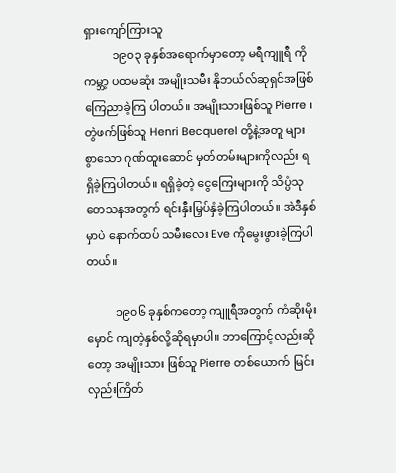ရှားကျော်ကြားသူ
          ၁၉၀၃ ခုနှစ်အရောက်မှာတော့ မရီကျူရီ ကို ကမ္ဘာ့ ပထမဆုံး အမျိုးသမီး နိုဘယ်လ်ဆုရှင်အဖြစ် ကြေညာခဲ့ကြ ပါတယ်။ အမျိုးသားဖြစ်သူ Pierre ၊ တွဲဖက်ဖြစ်သူ Henri Becquerel တို့နဲ့အတူ များစွာသော ဂုဏ်ထူးဆောင် မှတ်တမ်းများကိုလည်း ရရှိခဲ့ကြပါတယ်။ ရရှိခဲ့တဲ့ ငွေကြေးများကို သိပ္ပံသုတေသနအတွက် ရင်းနှီးမြှပ်နှံခဲ့ကြပါတယ်။ အဲဒီနှစ်မှာပဲ နောက်ထပ် သမီးလေး Eve ကိုမွေးဖွားခဲ့ကြပါတယ်။

          ၁၉၀၆ ခုနှစ်ကတော့ ကျူရီအတွက် ကံဆိုးမိုးမှောင် ကျတဲ့နှစ်လို့ဆိုရမှာပါ။ ဘာကြောင့်လည်းဆိုတော့ အမျိုးသား ဖြစ်သူ Pierre တစ်ယောက် မြင်းလှည်းကြိတ်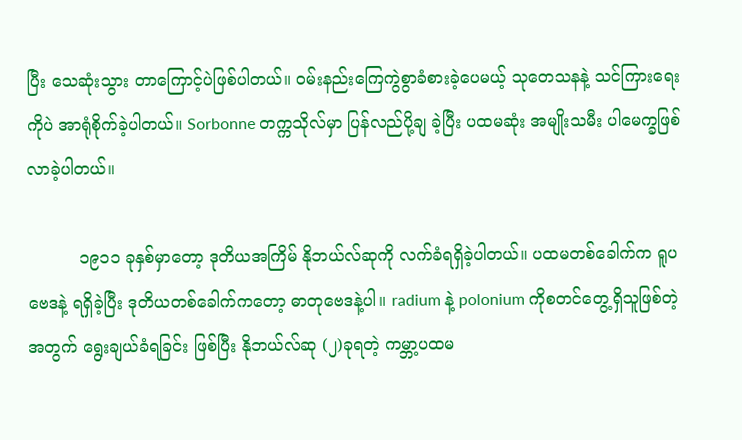ပြီး သေဆုံးသွား တာကြောင့်ပဲဖြစ်ပါတယ်။ ဝမ်းနည်းကြေကွဲစွာခံစားခဲ့ပေမယ့် သုတေသနနဲ့ သင်ကြားရေးကိုပဲ အာရုံစိုက်ခဲ့ပါတယ်။ Sorbonne တက္ကသိုလ်မှာ ပြန်လည်ပို့ချ ခဲ့ပြီး ပထမဆုံး အမျိုးသမီး ပါမေက္ခဖြစ်လာခဲ့ပါတယ်။

          ၁၉၁၁ ခုနှစ်မှာတော့ ဒုတိယအကြိမ် နိုဘယ်လ်ဆုကို လက်ခံရရှိခဲ့ပါတယ်။ ပထမတစ်ခေါက်က ရူပဗေဒနဲ့ ရရှိခဲ့ပြီး ဒုတိယတစ်ခေါက်ကတော့ ဓာတုဗေဒနဲ့ပါ။ radium နဲ့ polonium ကိုစတင်တွေ့ရှိသူဖြစ်တဲ့အတွက် ရွေးချယ်ခံရခြင်း ဖြစ်ပြီး နိုဘယ်လ်ဆု (၂)ခုရတဲ့ ကမ္ဘာ့ပထမ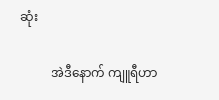ဆုံး

          အဲဒီနောက် ကျူရီဟာ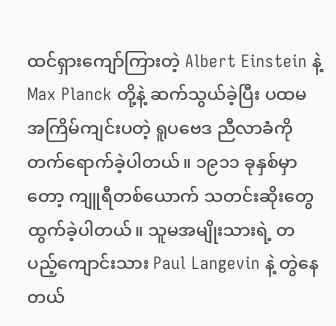ထင်ရှားကျော်ကြားတဲ့ Albert Einstein နဲ့ Max Planck တို့နဲ့ ဆက်သွယ်ခဲ့ပြီး ပထမအကြိမ်ကျင်းပတဲ့ ရူပဗေဒ ညီလာခံကို တက်ရောက်ခဲ့ပါတယ်။ ၁၉၁၁ ခုနှစ်မှာတော့ ကျူရီတစ်ယောက် သတင်းဆိုးတွေထွက်ခဲ့ပါတယ်။ သူမအမျိုးသားရဲ့ တပည့်ကျောင်းသား Paul Langevin နဲ့ တွဲနေတယ်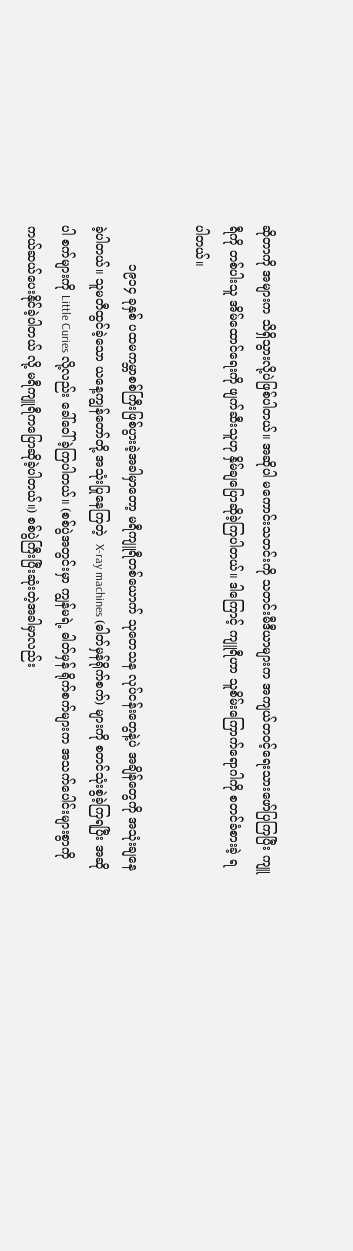ဆိုတာကို အများက သိရှိသွားလို့ပဲဖြစ်ပါတယ်။ အဆိုပါ မကောင်းသတင်းကို သတင်းမီဒီယာများက အကျယ်တဝင့်ရေးသားဖော်ပြကြပြီး ကျူရီကို တစ်ပါးသူ အိမ်ထောင်ရေးကို ဖျက်ဆီးသူဟု နှိမ်ချပြောဆိုခဲ့ကြပါတယ်။ ဒါကြောင့် ကျူရီဟာ သူစိမ်းကြောက်ရောဂါကို စတင်ခံစားခဲ့ ရပါတယ်။

          ၁၉၁၄ ခုနှစ် ပထမကမ္ဘာစစ်ကြီးဖြစ်ပွားခဲ့အခါမှာတော့ မရီကျူရီတစ်ယောက် သုတေသန လုပ်ငန်းတွေနဲ့ပဲ အချိန်တွေကို အသုံးချနေခဲ့ပါတယ်။ သူမတီထွင်ခဲ့သော ယနေ့ကျွန်တော်တို့ အသုံးပြုနေကြတဲ့  X-ray machines (ဓါတ်မှန်ရိုက်စက်) များကို စတင်သုံးစွဲခဲ့ကြရပြီး အဆိုပါ စက်များကို Little Curies လို့လည်း ခေါ်ဝေါ်ခဲ့ကြပါတယ်။ (စစ်ပွဲအတွင်းမှာ ကျွန်မရဲ့ ဓါတ်မှန် ရိုက်စက်များက အသက်ပေါင်းများစွာကို ကယ်ဆယ်ပေးနိုင်ခဲ့ပါတယ် လို့ မရီကျူရီကပြောဆိုခဲ့ပါတယ်။) စစ်ပွဲကြီးပြီးဆုံးတဲ့အခါမှာလည်း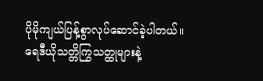ပိုမိုကျယ်ပြန့်စွာလုပ်ဆောင်ခဲ့ပါတယ်။ ရေဒီယိုသတ္တိကြွသတ္ထုများနဲ့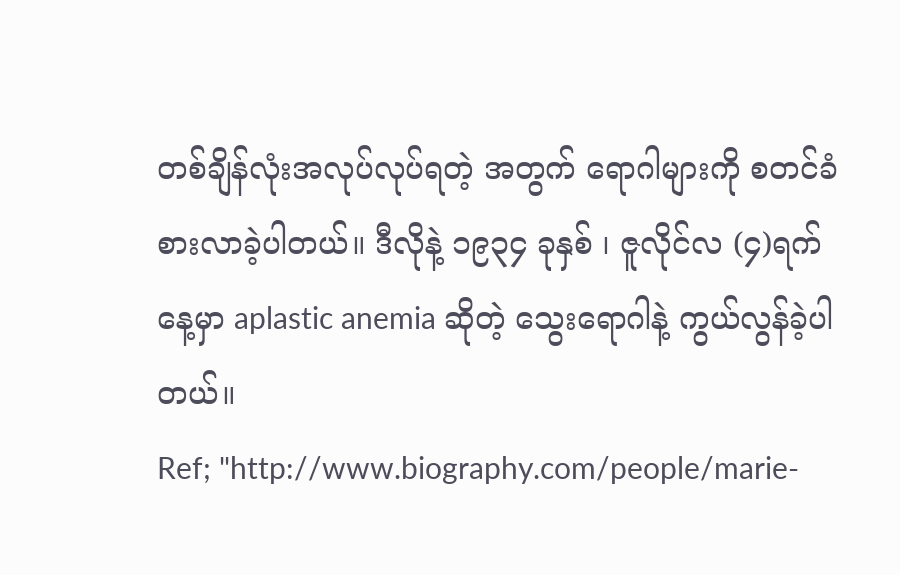တစ်ချိန်လုံးအလုပ်လုပ်ရတဲ့ အတွက် ရောဂါများကို စတင်ခံစားလာခဲ့ပါတယ်။ ဒီလိုနဲ့ ၁၉၃၄ ခုနှစ် ၊ ဇူလိုင်လ (၄)ရက်နေ့မှာ aplastic anemia ဆိုတဲ့ သွေးရောဂါနဲ့ ကွယ်လွန်ခဲ့ပါတယ်။
Ref; "http://www.biography.com/people/marie-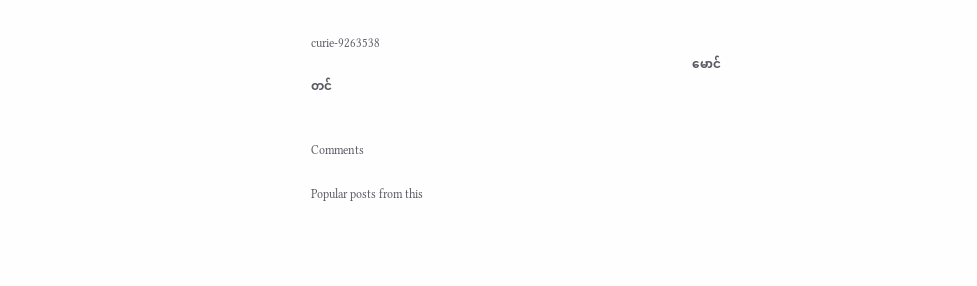curie-9263538
                                                                                                                          မောင်တင်


Comments

Popular posts from this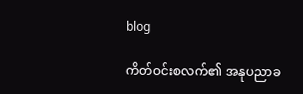blog

ကိတ်ဝင်းစလက်၏ အနုပညာခ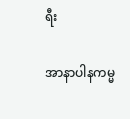ရီး

အာနာပါနကမ္မ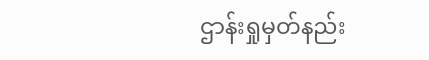ဌာန်းရှုမှတ်နည်း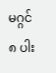မဂ္ဂင် ၈ ပါး